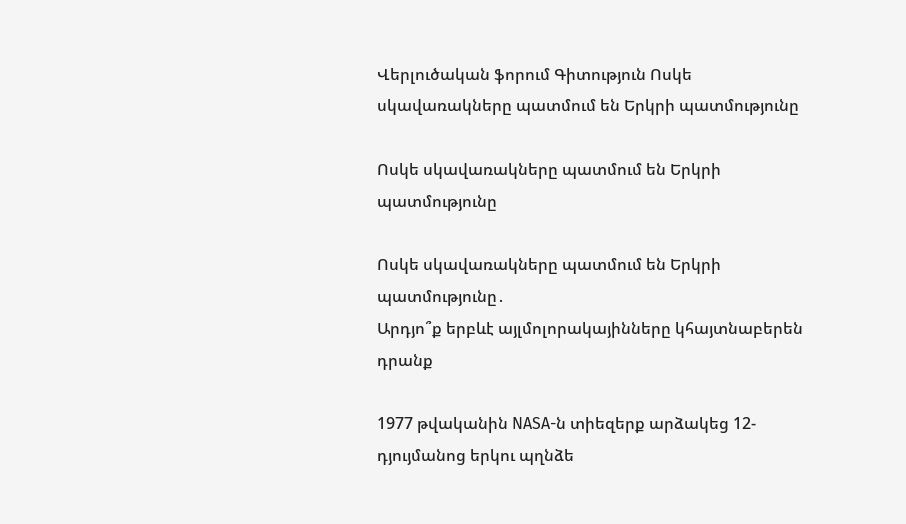Վերլուծական ֆորում Գիտություն Ոսկե սկավառակները պատմում են Երկրի պատմությունը

Ոսկե սկավառակները պատմում են Երկրի պատմությունը

Ոսկե սկավառակները պատմում են Երկրի պատմությունը․
Արդյո՞ք երբևէ այլմոլորակայինները կհայտնաբերեն դրանք

1977 թվականին NASA-ն տիեզերք արձակեց 12-դյույմանոց երկու պղնձե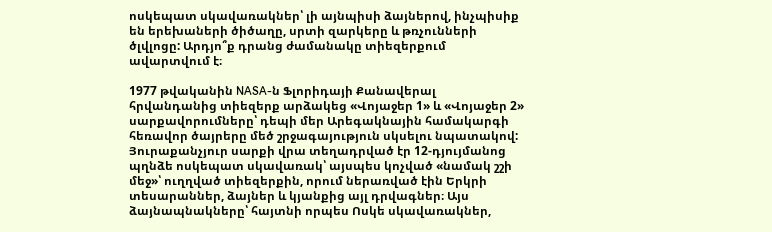ոսկեպատ սկավառակներ՝ լի այնպիսի ձայներով, ինչպիսիք են երեխաների ծիծաղը, սրտի զարկերը և թռչունների ծլվլոցը: Արդյո՞ք դրանց ժամանակը տիեզերքում ավարտվում է։

1977 թվականին NASA-ն Ֆլորիդայի Քանավերալ հրվանդանից տիեզերք արձակեց «Վոյաջեր 1» և «Վոյաջեր 2» սարքավորումները՝ դեպի մեր Արեգակնային համակարգի հեռավոր ծայրերը մեծ շրջագայություն սկսելու նպատակով: Յուրաքանչյուր սարքի վրա տեղադրված էր 12-դյույմանոց պղնձե ոսկեպատ սկավառակ՝ այսպես կոչված «նամակ շշի մեջ»՝ ուղղված տիեզերքին, որում ներառված էին Երկրի տեսարաններ, ձայներ և կյանքից այլ դրվագներ։ Այս ձայնապնակները՝ հայտնի որպես Ոսկե սկավառակներ,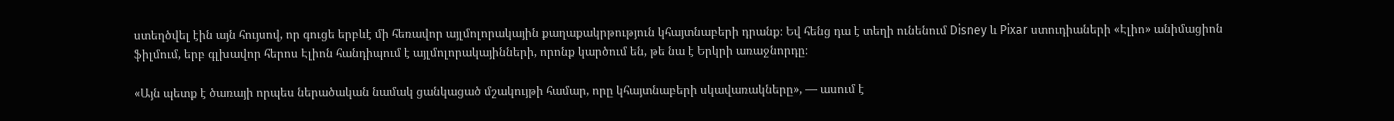ստեղծվել էին այն հույսով, որ գուցե երբևէ մի հեռավոր այլմոլորակային քաղաքակրթություն կհայտնաբերի դրանք։ Եվ հենց դա է տեղի ունենում Disney և Pixar ստուդիաների «Էլիո» անիմացիոն ֆիլմում, երբ գլխավոր հերոս Էլիոն հանդիպում է այլմոլորակայինների, որոնք կարծում են, թե նա է Երկրի առաջնորդը։

«Այն պետք է ծառայի որպես ներածական նամակ ցանկացած մշակույթի համար, որը կհայտնաբերի սկավառակները», — ասում է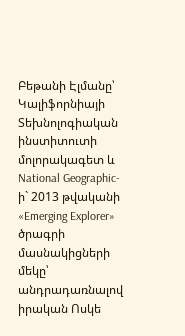Բեթանի Էլմանը՝ Կալիֆորնիայի Տեխնոլոգիական ինստիտուտի  մոլորակագետ և National Geographic-ի` 2013 թվականի «Emerging Explorer» ծրագրի մասնակիցների մեկը՝ անդրադառնալով իրական Ոսկե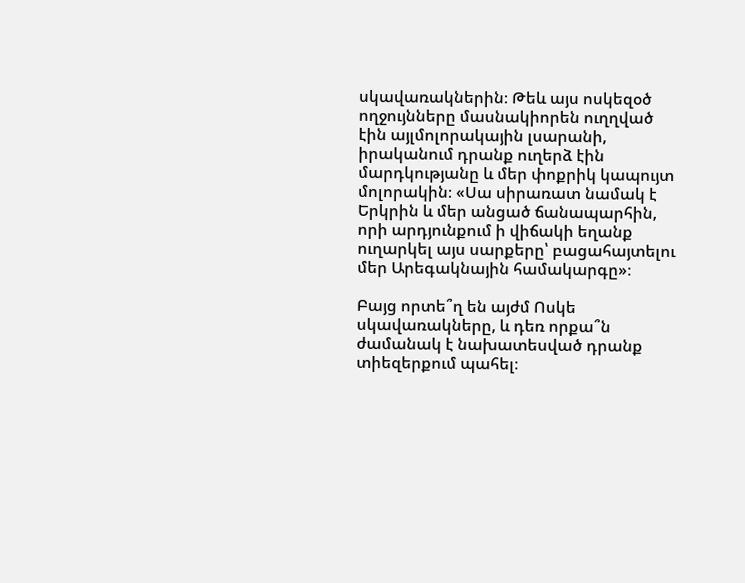սկավառակներին։ Թեև այս ոսկեզօծ ողջույնները մասնակիորեն ուղղված էին այլմոլորակային լսարանի, իրականում դրանք ուղերձ էին մարդկությանը և մեր փոքրիկ կապույտ մոլորակին։ «Սա սիրառատ նամակ է Երկրին և մեր անցած ճանապարհին, որի արդյունքում ի վիճակի եղանք ուղարկել այս սարքերը՝ բացահայտելու  մեր Արեգակնային համակարգը»։

Բայց որտե՞ղ են այժմ Ոսկե սկավառակները, և դեռ որքա՞ն ժամանակ է նախատեսված դրանք տիեզերքում պահել։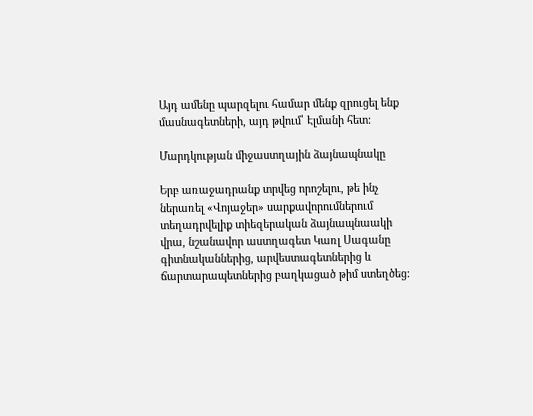Այդ ամենը պարզելու համար մենք զրուցել ենք մասնագետների, այդ թվում՝ Էլմանի հետ:

Մարդկության միջաստղային ձայնապնակը

Երբ առաջադրանք տրվեց որոշելու, թե ինչ ներառել «Վոյաջեր» սարքավորումներում տեղադրվելիք տիեզերական ձայնապնաակի վրա, նշանավոր աստղագետ Կառլ Սագանը գիտնականներից, արվեստագետներից և ճարտարապետներից բաղկացած թիմ ստեղծեց: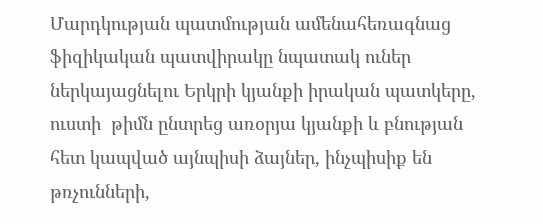Մարդկության պատմության ամենահեռագնաց ֆիզիկական պատվիրակը նպատակ ուներ ներկայացնելու Երկրի կյանքի իրական պատկերը, ուստի  թիմն ընտրեց առօրյա կյանքի և բնության հետ կապված այնպիսի ձայներ, ինչպիսիք են թռչունների,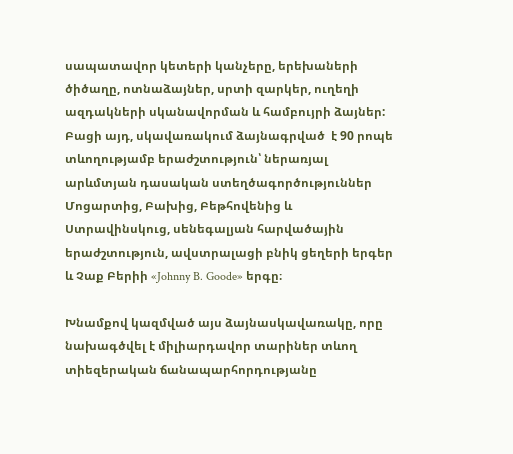սապատավոր կետերի կանչերը, երեխաների ծիծաղը, ոտնաձայներ, սրտի զարկեր, ուղեղի ազդակների սկանավորման և համբույրի ձայներ: Բացի այդ, սկավառակում ձայնագրված  է 90 րոպե տևողությամբ երաժշտություն՝ ներառյալ արևմտյան դասական ստեղծագործություններ Մոցարտից, Բախից, Բեթհովենից և Ստրավինսկուց, սենեգալյան հարվածային երաժշտություն, ավստրալացի բնիկ ցեղերի երգեր և Չաք Բերիի «Johnny B. Goode» երգը։

Խնամքով կազմված այս ձայնասկավառակը, որը նախագծվել է միլիարդավոր տարիներ տևող տիեզերական ճանապարհորդությանը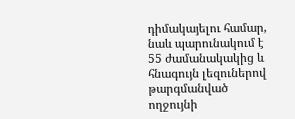դիմակայելու համար, նաև պարունակում է  55 ժամանակակից և հնագույն լեզուներով թարգմանված ողջույնի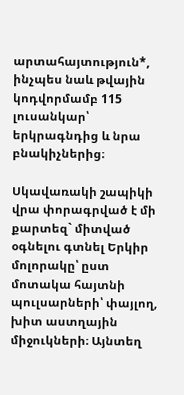արտահայտություն*,  ինչպես նաև թվային կոդվորմամբ 115 լուսանկար՝ երկրագնդից և նրա բնակիչներից։

Սկավառակի շապիկի վրա փորագրված է մի քարտեզ` միտված օգնելու գտնել Երկիր մոլորակը՝ ըստ մոտակա հայտնի պուլսարների՝ փայլող, խիտ աստղային միջուկների։ Այնտեղ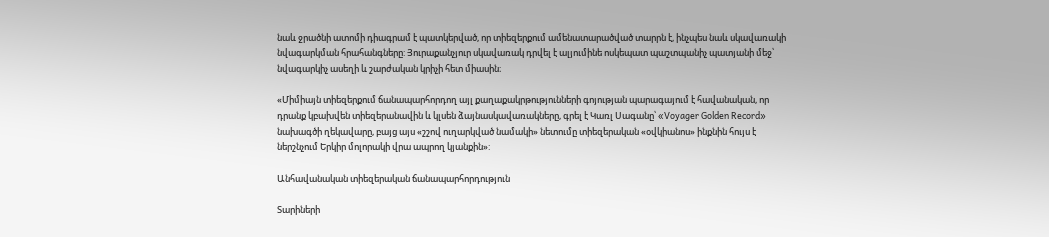նաև ջրածնի ատոմի դիագրամ է պատկերված, որ տիեզերքում ամենատարածված տարրն է, ինչպես նաև սկավառակի նվագարկման հրահանգները: Յուրաքանչյուր սկավառակ դրվել է ալյումինե ոսկեպատ պաշտպանիչ պատյանի մեջ՝ նվագարկիչ ասեղի և շարժական կրիչի հետ միասին։

«Միմիայն տիեզերքում ճանապարհորդող այլ քաղաքակրթությունների գոյության պարագայում է հավանական, որ դրանք կբախվեն տիեզերանավին և կլսեն ձայնասկավառակները, գրել է Կառլ Սագանը՝ «Voyager Golden Record» նախագծի ղեկավարը, բայց այս «շշով ուղարկված նամակի» նետումը տիեզերական «օվկիանոս» ինքնին հույս է ներշնչում Երկիր մոլորակի վրա ապրող կյանքին»:

Անհավանական տիեզերական ճանապարհորդություն

Տարիների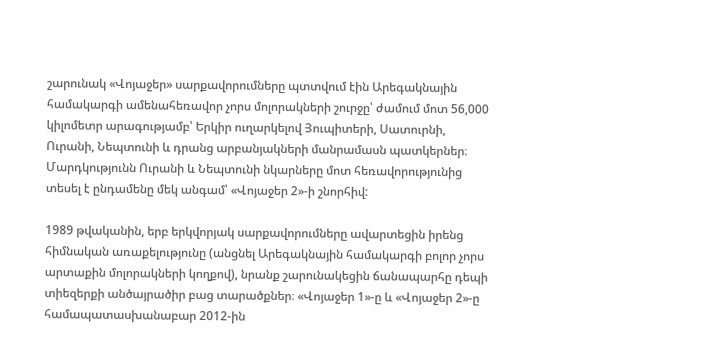շարունակ «Վոյաջեր» սարքավորումները պտտվում էին Արեգակնային համակարգի ամենահեռավոր չորս մոլորակների շուրջը՝ ժամում մոտ 56,000 կիլոմետր արագությամբ՝ Երկիր ուղարկելով Յուպիտերի, Սատուրնի, Ուրանի, Նեպտունի և դրանց արբանյակների մանրամասն պատկերներ։ Մարդկությունն Ուրանի և Նեպտունի նկարները մոտ հեռավորությունից տեսել է ընդամենը մեկ անգամ՝ «Վոյաջեր 2»-ի շնորհիվ:

1989 թվականին, երբ երկվորյակ սարքավորումները ավարտեցին իրենց հիմնական առաքելությունը (անցնել Արեգակնային համակարգի բոլոր չորս արտաքին մոլորակների կողքով), նրանք շարունակեցին ճանապարհը դեպի տիեզերքի անծայրածիր բաց տարածքներ։ «Վոյաջեր 1»-ը և «Վոյաջեր 2»-ը համապատասխանաբար 2012-ին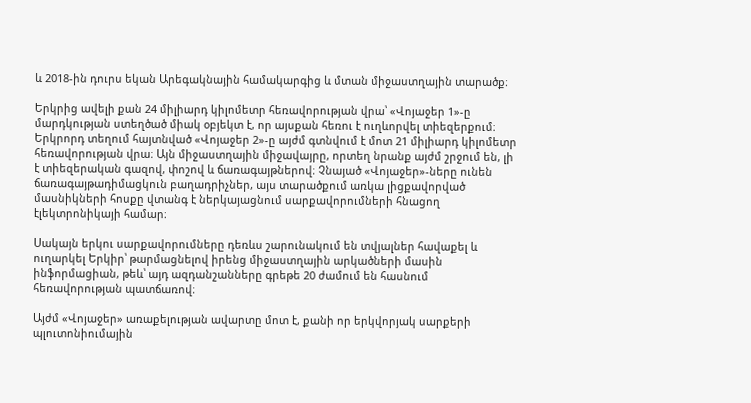և 2018-ին դուրս եկան Արեգակնային համակարգից և մտան միջաստղային տարածք։

Երկրից ավելի քան 24 միլիարդ կիլոմետր հեռավորության վրա՝ «Վոյաջեր 1»-ը մարդկության ստեղծած միակ օբյեկտ է, որ այսքան հեռու է ուղևորվել տիեզերքում։ Երկրորդ տեղում հայտնված «Վոյաջեր 2»-ը այժմ գտնվում է մոտ 21 միլիարդ կիլոմետր հեռավորության վրա։ Այն միջաստղային միջավայրը, որտեղ նրանք այժմ շրջում են, լի է տիեզերական գազով, փոշով և ճառագայթներով։ Չնայած «Վոյաջեր»-ները ունեն ճառագայթադիմացկուն բաղադրիչներ, այս տարածքում առկա լիցքավորված մասնիկների հոսքը վտանգ է ներկայացնում սարքավորումների հնացող էլեկտրոնիկայի համար։

Սակայն երկու սարքավորումները դեռևս շարունակում են տվյալներ հավաքել և ուղարկել Երկիր՝ թարմացնելով իրենց միջաստղային արկածների մասին ինֆորմացիան, թեև՝ այդ ազդանշանները գրեթե 20 ժամում են հասնում հեռավորության պատճառով։

Այժմ «Վոյաջեր» առաքելության ավարտը մոտ է, քանի որ երկվորյակ սարքերի պլուտոնիումային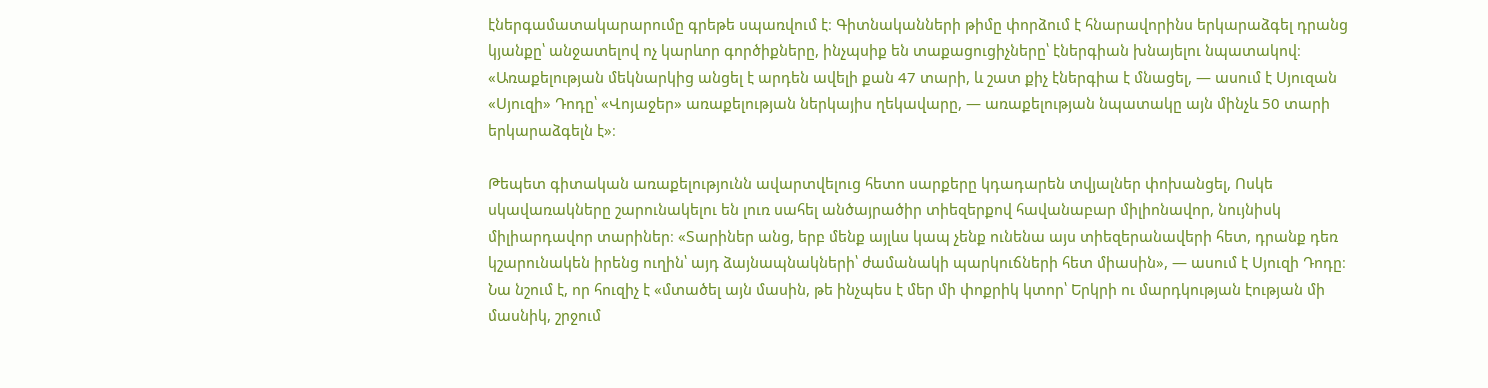էներգամատակարարումը գրեթե սպառվում է։ Գիտնականների թիմը փորձում է հնարավորինս երկարաձգել դրանց կյանքը՝ անջատելով ոչ կարևոր գործիքները, ինչպսիք են տաքացուցիչները՝ էներգիան խնայելու նպատակով։ «Առաքելության մեկնարկից անցել է արդեն ավելի քան 47 տարի, և շատ քիչ էներգիա է մնացել, — ասում է Սյուզան «Սյուզի» Դոդը՝ «Վոյաջեր» առաքելության ներկայիս ղեկավարը, — առաքելության նպատակը այն մինչև 50 տարի երկարաձգելն է»։

Թեպետ գիտական առաքելությունն ավարտվելուց հետո սարքերը կդադարեն տվյալներ փոխանցել, Ոսկե սկավառակները շարունակելու են լուռ սահել անծայրածիր տիեզերքով հավանաբար միլիոնավոր, նույնիսկ միլիարդավոր տարիներ։ «Տարիներ անց, երբ մենք այլևս կապ չենք ունենա այս տիեզերանավերի հետ, դրանք դեռ կշարունակեն իրենց ուղին՝ այդ ձայնապնակների՝ ժամանակի պարկուճների հետ միասին», — ասում է Սյուզի Դոդը։ Նա նշում է, որ հուզիչ է «մտածել այն մասին, թե ինչպես է մեր մի փոքրիկ կտոր՝ Երկրի ու մարդկության էության մի մասնիկ, շրջում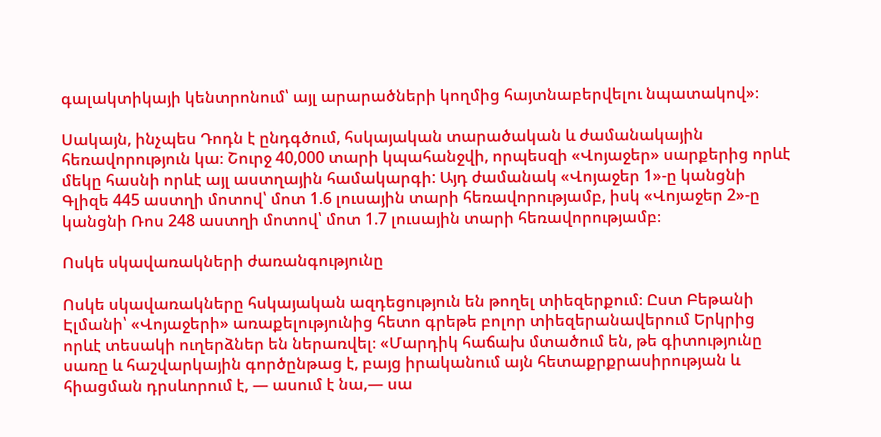գալակտիկայի կենտրոնում՝ այլ արարածների կողմից հայտնաբերվելու նպատակով»։

Սակայն, ինչպես Դոդն է ընդգծում, հսկայական տարածական և ժամանակային հեռավորություն կա։ Շուրջ 40,000 տարի կպահանջվի, որպեսզի «Վոյաջեր» սարքերից որևէ մեկը հասնի որևէ այլ աստղային համակարգի: Այդ ժամանակ «Վոյաջեր 1»-ը կանցնի Գլիզե 445 աստղի մոտով՝ մոտ 1.6 լուսային տարի հեռավորությամբ, իսկ «Վոյաջեր 2»-ը կանցնի Ռոս 248 աստղի մոտով՝ մոտ 1.7 լուսային տարի հեռավորությամբ։

Ոսկե սկավառակների ժառանգությունը

Ոսկե սկավառակները հսկայական ազդեցություն են թողել տիեզերքում։ Ըստ Բեթանի Էլմանի՝ «Վոյաջերի» առաքելությունից հետո գրեթե բոլոր տիեզերանավերում Երկրից որևէ տեսակի ուղերձներ են ներառվել։ «Մարդիկ հաճախ մտածում են, թե գիտությունը սառը և հաշվարկային գործընթաց է, բայց իրականում այն հետաքրքրասիրության և հիացման դրսևորում է, — ասում է նա,— սա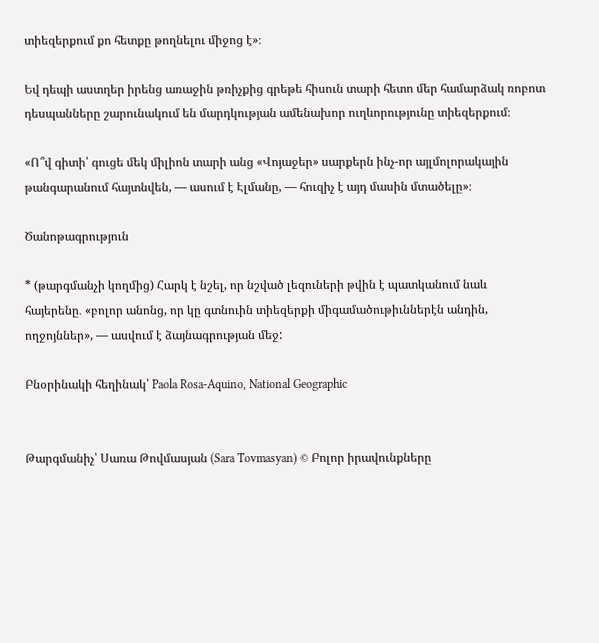տիեզերքում քո հետքը թողնելու միջոց է»։

Եվ դեպի աստղեր իրենց առաջին թռիչքից գրեթե հիսուն տարի հետո մեր համարձակ ռոբոտ դեսպանները շարունակում են մարդկության ամենախոր ուղևորությունը տիեզերքում։

«Ո՞վ գիտի՝ գուցե մեկ միլիոն տարի անց «Վոյաջեր» սարքերն ինչ-որ այլմոլորակային թանգարանում հայտնվեն, — ասում է Էլմանը, — հուզիչ է այդ մասին մտածելը»։

Ծանոթագրություն

* (թարգմանչի կողմից) Հարկ է նշել, որ նշված լեզուների թվին է պատկանում նաև հայերենը․ «բոլոր անոնց, որ կը գտնուին տիեզերքի միգամածութիւններէն անդին, ողջոյններ», — ասվում է ձայնագրության մեջ:

Բնօրինակի հեղինակ՝ Paola Rosa-Aquino, National Geographic


Թարգմանիչ՝ Սառա Թովմասյան (Sara Tovmasyan) © Բոլոր իրավունքները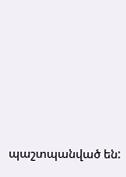պաշտպանված են: